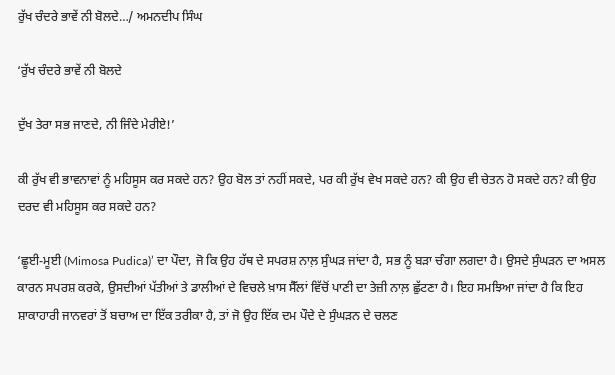ਰੁੱਖ ਚੰਦਰੇ ਭਾਵੇਂ ਨੀ ਬੋਲਦੇ…/ ਅਮਨਦੀਪ ਸਿੰਘ

‘ਰੁੱਖ ਚੰਦਰੇ ਭਾਵੇਂ ਨੀ ਬੋਲਦੇ

ਦੁੱਖ ਤੇਰਾ ਸਭ ਜਾਣਦੇ, ਨੀ ਜਿੰਦੇ ਮੇਰੀਏ!’

ਕੀ ਰੁੱਖ ਵੀ ਭਾਵਨਾਵਾਂ ਨੂੰ ਮਹਿਸੂਸ ਕਰ ਸਕਦੇ ਹਨ? ਉਹ ਬੋਲ ਤਾਂ ਨਹੀਂ ਸਕਦੇ, ਪਰ ਕੀ ਰੁੱਖ ਵੇਖ ਸਕਦੇ ਹਨ? ਕੀ ਉਹ ਵੀ ਚੇਤਨ ਹੋ ਸਕਦੇ ਹਨ? ਕੀ ਉਹ ਦਰਦ ਵੀ ਮਹਿਸੂਸ ਕਰ ਸਕਦੇ ਹਨ?

‘ਛੂਈ-ਮੂਈ (Mimosa Pudica)’ ਦਾ ਪੌਦਾ, ਜੋ ਕਿ ਉਹ ਹੱਥ ਦੇ ਸਪਰਸ਼ ਨਾਲ਼ ਸੁੰਘੜ ਜਾਂਦਾ ਹੈ, ਸਭ ਨੂੰ ਬੜਾ ਚੰਗਾ ਲਗਦਾ ਹੈ। ਉਸਦੇ ਸੁੰਘੜਨ ਦਾ ਅਸਲ ਕਾਰਨ ਸਪਰਸ਼ ਕਰਕੇ, ਉਸਦੀਆਂ ਪੱਤੀਆਂ ਤੇ ਡਾਲੀਆਂ ਦੇ ਵਿਚਲੇ ਖ਼ਾਸ ਸੈੱਲਾਂ ਵਿੱਚੋਂ ਪਾਣੀ ਦਾ ਤੇਜ਼ੀ ਨਾਲ਼ ਛੁੱਟਣਾ ਹੈ। ਇਹ ਸਮਝਿਆ ਜਾਂਦਾ ਹੈ ਕਿ ਇਹ ਸ਼ਾਕਾਹਾਰੀ ਜਾਨਵਰਾਂ ਤੋਂ ਬਚਾਅ ਦਾ ਇੱਕ ਤਰੀਕਾ ਹੈ, ਤਾਂ ਜੋ ਉਹ ਇੱਕ ਦਮ ਪੌਦੇ ਦੇ ਸੁੰਘੜਨ ਦੇ ਚਲਣ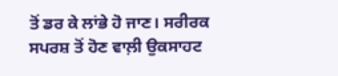ਤੋਂ ਡਰ ਕੇ ਲਾਂਭੇ ਹੋ ਜਾਣ। ਸਰੀਰਕ ਸਪਰਸ਼ ਤੋਂ ਹੋਣ ਵਾਲ਼ੀ ਉਕਸਾਹਟ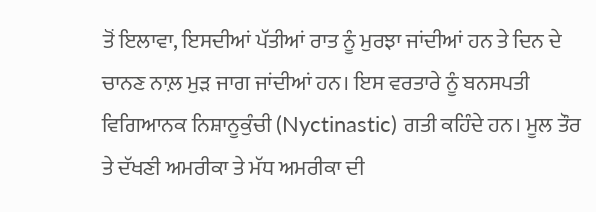ਤੋਂ ਇਲਾਵਾ, ਇਸਦੀਆਂ ਪੱਤੀਆਂ ਰਾਤ ਨੂੰ ਮੁਰਝਾ ਜਾਂਦੀਆਂ ਹਨ ਤੇ ਦਿਨ ਦੇ ਚਾਨਣ ਨਾਲ਼ ਮੁੜ ਜਾਗ ਜਾਂਦੀਆਂ ਹਨ। ਇਸ ਵਰਤਾਰੇ ਨੂੰ ਬਨਸਪਤੀ ਵਿਗਿਆਨਕ ਨਿਸ਼ਾਨੂਕੁੰਚੀ (Nyctinastic) ਗਤੀ ਕਹਿੰਦੇ ਹਨ। ਮੂਲ ਤੌਰ ਤੇ ਦੱਖਣੀ ਅਮਰੀਕਾ ਤੇ ਮੱਧ ਅਮਰੀਕਾ ਦੀ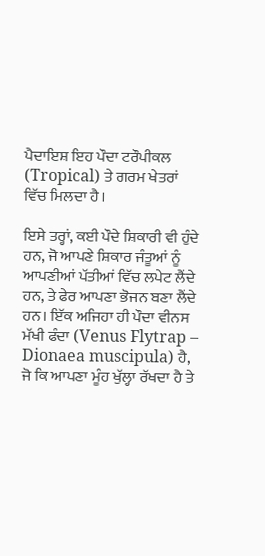ਪੈਦਾਇਸ਼ ਇਹ ਪੌਦਾ ਟਰੌਪੀਕਲ (Tropical) ਤੇ ਗਰਮ ਖੇਤਰਾਂ ਵਿੱਚ ਮਿਲਦਾ ਹੈ।

ਇਸੇ ਤਰ੍ਹਾਂ, ਕਈ ਪੌਦੇ ਸ਼ਿਕਾਰੀ ਵੀ ਹੁੰਦੇ ਹਨ, ਜੋ ਆਪਣੇ ਸ਼ਿਕਾਰ ਜੰਤੂਆਂ ਨੂੰ ਆਪਣੀਆਂ ਪੱਤੀਆਂ ਵਿੱਚ ਲਪੇਟ ਲੈਂਦੇ ਹਨ, ਤੇ ਫੇਰ ਆਪਣਾ ਭੋਜਨ ਬਣਾ ਲੈਂਦੇ ਹਨ। ਇੱਕ ਅਜਿਹਾ ਹੀ ਪੌਦਾ ਵੀਨਸ ਮੱਖੀ ਫੰਦਾ (Venus Flytrap – Dionaea muscipula) ਹੈ, ਜੋ ਕਿ ਆਪਣਾ ਮੂੰਹ ਖੁੱਲ੍ਹਾ ਰੱਖਦਾ ਹੈ ਤੇ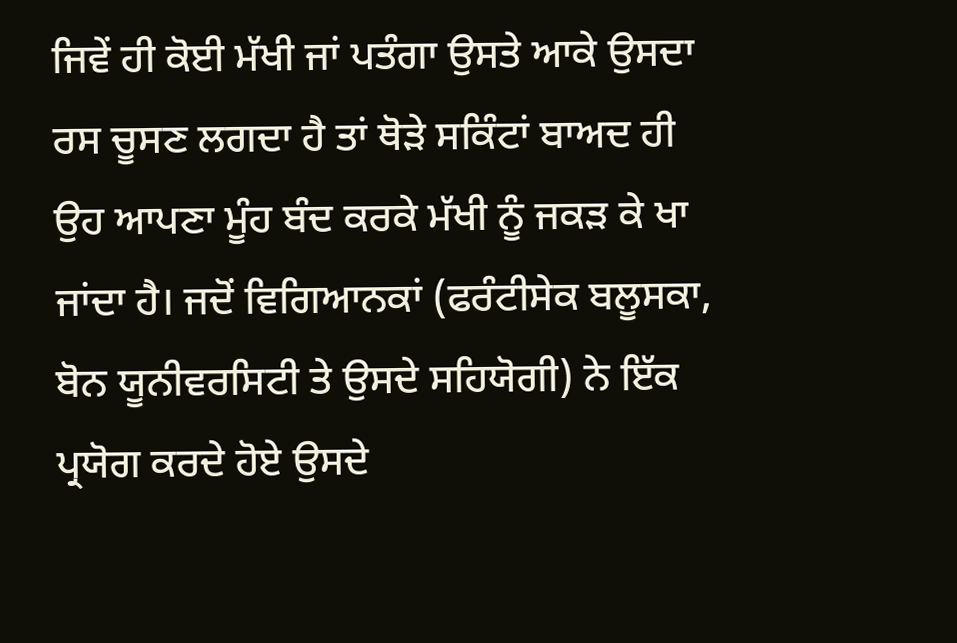ਜਿਵੇਂ ਹੀ ਕੋਈ ਮੱਖੀ ਜਾਂ ਪਤੰਗਾ ਉਸਤੇ ਆਕੇ ਉਸਦਾ ਰਸ ਚੂਸਣ ਲਗਦਾ ਹੈ ਤਾਂ ਥੋੜੇ ਸਕਿੰਟਾਂ ਬਾਅਦ ਹੀ ਉਹ ਆਪਣਾ ਮੂੰਹ ਬੰਦ ਕਰਕੇ ਮੱਖੀ ਨੂੰ ਜਕੜ ਕੇ ਖਾ ਜਾਂਦਾ ਹੈ। ਜਦੋਂ ਵਿਗਿਆਨਕਾਂ (ਫਰੰਟੀਸੇਕ ਬਲੂਸਕਾ, ਬੋਨ ਯੂਨੀਵਰਸਿਟੀ ਤੇ ਉਸਦੇ ਸਹਿਯੋਗੀ) ਨੇ ਇੱਕ ਪ੍ਰਯੋਗ ਕਰਦੇ ਹੋਏ ਉਸਦੇ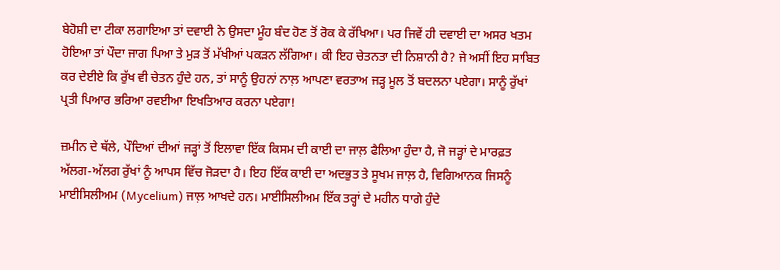ਬੇਹੋਸ਼ੀ ਦਾ ਟੀਕਾ ਲਗਾਇਆ ਤਾਂ ਦਵਾਈ ਨੇ ਉਸਦਾ ਮੂੰਹ ਬੰਦ ਹੋਣ ਤੋਂ ਰੋਕ ਕੇ ਰੱਖਿਆ। ਪਰ ਜਿਵੇਂ ਹੀ ਦਵਾਈ ਦਾ ਅਸਰ ਖਤਮ ਹੋਇਆ ਤਾਂ ਪੌਦਾ ਜਾਗ ਪਿਆ ਤੇ ਮੁੜ ਤੋਂ ਮੱਖੀਆਂ ਪਕੜਨ ਲੱਗਿਆ। ਕੀ ਇਹ ਚੇਤਨਤਾ ਦੀ ਨਿਸ਼ਾਨੀ ਹੈ? ਜੇ ਅਸੀਂ ਇਹ ਸਾਬਿਤ ਕਰ ਦੇਈਏ ਕਿ ਰੁੱਖ ਵੀ ਚੇਤਨ ਹੁੰਦੇ ਹਨ, ਤਾਂ ਸਾਨੂੰ ਉਹਨਾਂ ਨਾਲ਼ ਆਪਣਾ ਵਰਤਾਅ ਜੜ੍ਹ ਮੂਲ ਤੋਂ ਬਦਲਨਾ ਪਏਗਾ। ਸਾਨੂੰ ਰੁੱਖਾਂ ਪ੍ਰਤੀ ਪਿਆਰ ਭਰਿਆ ਰਵਈਆ ਇਖਤਿਆਰ ਕਰਨਾ ਪਏਗਾ!

ਜ਼ਮੀਨ ਦੇ ਥੱਲੇ, ਪੌਦਿਆਂ ਦੀਆਂ ਜੜ੍ਹਾਂ ਤੋਂ ਇਲਾਵਾ ਇੱਕ ਕਿਸਮ ਦੀ ਕਾਈ ਦਾ ਜਾਲ਼ ਫੈਲਿਆ ਹੁੰਦਾ ਹੈ, ਜੋ ਜੜ੍ਹਾਂ ਦੇ ਮਾਰਫ਼ਤ ਅੱਲਗ-ਅੱਲਗ ਰੁੱਖਾਂ ਨੂੰ ਆਪਸ ਵਿੱਚ ਜੋੜਦਾ ਹੈ। ਇਹ ਇੱਕ ਕਾਈ ਦਾ ਅਦਭੁਤ ਤੇ ਸੂਖਮ ਜਾਲ਼ ਹੈ, ਵਿਗਿਆਨਕ ਜਿਸਨੂੰ ਮਾਈਸਿਲੀਅਮ (Mycelium) ਜਾਲ਼ ਆਖਦੇ ਹਨ। ਮਾਈਸਿਲੀਅਮ ਇੱਕ ਤਰ੍ਹਾਂ ਦੇ ਮਹੀਨ ਧਾਗੇ ਹੁੰਦੇ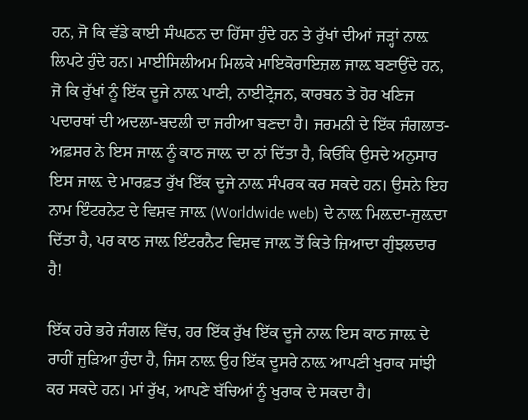ਹਨ, ਜੋ ਕਿ ਵੱਡੇ ਕਾਈ ਸੰਘਠਨ ਦਾ ਹਿੱਸਾ ਹੁੰਦੇ ਹਨ ਤੇ ਰੁੱਖਾਂ ਦੀਆਂ ਜੜ੍ਹਾਂ ਨਾਲ਼ ਲਿਪਟੇ ਹੁੰਦੇ ਹਨ। ਮਾਈਸਿਲੀਅਮ ਮਿਲਕੇ ਮਾਇਕੋਰਾਇਜ਼ਲ ਜਾਲ਼ ਬਣਾਉਂਦੇ ਹਨ, ਜੋ ਕਿ ਰੁੱਖਾਂ ਨੂੰ ਇੱਕ ਦੂਜੇ ਨਾਲ਼ ਪਾਣੀ, ਨਾਈਟ੍ਰੋਜਨ, ਕਾਰਬਨ ਤੇ ਹੋਰ ਖਣਿਜ ਪਦਾਰਥਾਂ ਦੀ ਅਦਲਾ-ਬਦਲੀ ਦਾ ਜਰੀਆ ਬਣਦਾ ਹੈ। ਜਰਮਨੀ ਦੇ ਇੱਕ ਜੰਗਲਾਤ-ਅਫ਼ਸਰ ਨੇ ਇਸ ਜਾਲ਼ ਨੂੰ ਕਾਠ ਜਾਲ਼ ਦਾ ਨਾਂ ਦਿੱਤਾ ਹੈ, ਕਿਓਂਕਿ ਉਸਦੇ ਅਨੁਸਾਰ ਇਸ ਜਾਲ਼ ਦੇ ਮਾਰਫ਼ਤ ਰੁੱਖ ਇੱਕ ਦੂਜੇ ਨਾਲ਼ ਸੰਪਰਕ ਕਰ ਸਕਦੇ ਹਨ। ਉਸਨੇ ਇਹ ਨਾਮ ਇੰਟਰਨੇਟ ਦੇ ਵਿਸ਼ਵ ਜਾਲ਼ (Worldwide web) ਦੇ ਨਾਲ਼ ਮਿਲ਼ਦਾ-ਜੁਲ਼ਦਾ ਦਿੱਤਾ ਹੈ, ਪਰ ਕਾਠ ਜਾਲ਼ ਇੰਟਰਨੈਟ ਵਿਸ਼ਵ ਜਾਲ਼ ਤੋਂ ਕਿਤੇ ਜ਼ਿਆਦਾ ਗੁੰਝਲਦਾਰ ਹੈ!

ਇੱਕ ਹਰੇ ਭਰੇ ਜੰਗਲ ਵਿੱਚ, ਹਰ ਇੱਕ ਰੁੱਖ ਇੱਕ ਦੂਜੇ ਨਾਲ਼ ਇਸ ਕਾਠ ਜਾਲ਼ ਦੇ ਰਾਹੀਂ ਜੁੜਿਆ ਹੁੰਦਾ ਹੈ, ਜਿਸ ਨਾਲ਼ ਉਹ ਇੱਕ ਦੂਸਰੇ ਨਾਲ਼ ਆਪਣੀ ਖੁਰਾਕ ਸਾਂਝੀ ਕਰ ਸਕਦੇ ਹਨ। ਮਾਂ ਰੁੱਖ, ਆਪਣੇ ਬੱਚਿਆਂ ਨੂੰ ਖੁਰਾਕ ਦੇ ਸਕਦਾ ਹੈ।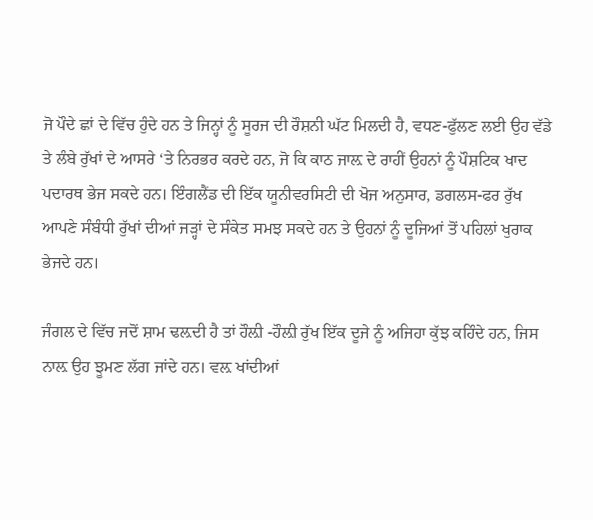ਜੋ ਪੌਦੇ ਛਾਂ ਦੇ ਵਿੱਚ ਹੁੰਦੇ ਹਨ ਤੇ ਜਿਨ੍ਹਾਂ ਨੂੰ ਸੂਰਜ ਦੀ ਰੌਸ਼ਨੀ ਘੱਟ ਮਿਲਦੀ ਹੈ, ਵਧਣ-ਫੁੱਲਣ ਲਈ ਉਹ ਵੱਡੇ ਤੇ ਲੰਬੇ ਰੁੱਖਾਂ ਦੇ ਆਸਰੇ ‘ਤੇ ਨਿਰਭਰ ਕਰਦੇ ਹਨ, ਜੋ ਕਿ ਕਾਠ ਜਾਲ਼ ਦੇ ਰਾਹੀਂ ਉਹਨਾਂ ਨੂੰ ਪੌਸ਼ਟਿਕ ਖਾਦ ਪਦਾਰਥ ਭੇਜ ਸਕਦੇ ਹਨ। ਇੰਗਲੈਂਡ ਦੀ ਇੱਕ ਯੂਨੀਵਰਸਿਟੀ ਦੀ ਖੋਜ ਅਨੁਸਾਰ, ਡਗਲਸ-ਫਰ ਰੁੱਖ ਆਪਣੇ ਸੰਬੰਧੀ ਰੁੱਖਾਂ ਦੀਆਂ ਜੜ੍ਹਾਂ ਦੇ ਸੰਕੇਤ ਸਮਝ ਸਕਦੇ ਹਨ ਤੇ ਉਹਨਾਂ ਨੂੰ ਦੂਜਿਆਂ ਤੋਂ ਪਹਿਲਾਂ ਖੁਰਾਕ ਭੇਜਦੇ ਹਨ।

ਜੰਗਲ ਦੇ ਵਿੱਚ ਜਦੋਂ ਸ਼ਾਮ ਢਲ਼ਦੀ ਹੈ ਤਾਂ ਹੌਲ਼ੀ -ਹੌਲ਼ੀ ਰੁੱਖ ਇੱਕ ਦੂਜੇ ਨੂੰ ਅਜਿਹਾ ਕੁੱਝ ਕਹਿੰਦੇ ਹਨ, ਜਿਸ ਨਾਲ਼ ਉਹ ਝੂਮਣ ਲੱਗ ਜਾਂਦੇ ਹਨ। ਵਲ਼ ਖਾਂਦੀਆਂ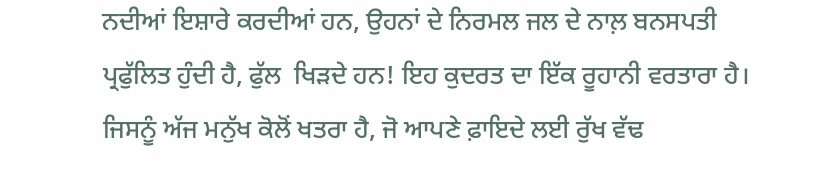ਨਦੀਆਂ ਇਸ਼ਾਰੇ ਕਰਦੀਆਂ ਹਨ, ਉਹਨਾਂ ਦੇ ਨਿਰਮਲ ਜਲ ਦੇ ਨਾਲ਼ ਬਨਸਪਤੀ ਪ੍ਰਫੁੱਲਿਤ ਹੁੰਦੀ ਹੈ, ਫੁੱਲ  ਖਿੜਦੇ ਹਨ! ਇਹ ਕੁਦਰਤ ਦਾ ਇੱਕ ਰੂਹਾਨੀ ਵਰਤਾਰਾ ਹੈ। ਜਿਸਨੂੰ ਅੱਜ ਮਨੁੱਖ ਕੋਲੋਂ ਖਤਰਾ ਹੈ, ਜੋ ਆਪਣੇ ਫ਼ਾਇਦੇ ਲਈ ਰੁੱਖ ਵੱਢ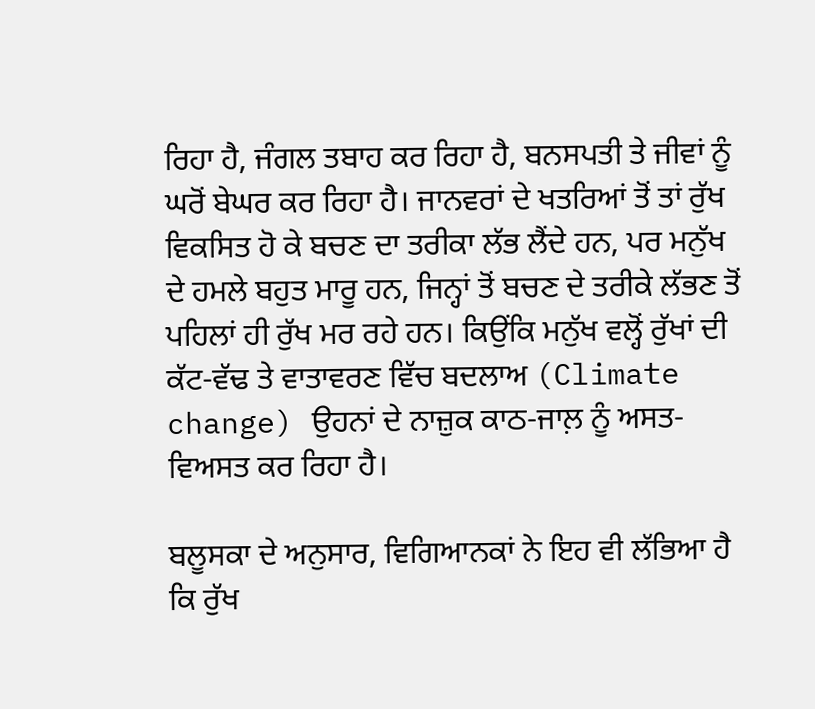ਰਿਹਾ ਹੈ, ਜੰਗਲ ਤਬਾਹ ਕਰ ਰਿਹਾ ਹੈ, ਬਨਸਪਤੀ ਤੇ ਜੀਵਾਂ ਨੂੰ ਘਰੋਂ ਬੇਘਰ ਕਰ ਰਿਹਾ ਹੈ। ਜਾਨਵਰਾਂ ਦੇ ਖਤਰਿਆਂ ਤੋਂ ਤਾਂ ਰੁੱਖ ਵਿਕਸਿਤ ਹੋ ਕੇ ਬਚਣ ਦਾ ਤਰੀਕਾ ਲੱਭ ਲੈਂਦੇ ਹਨ, ਪਰ ਮਨੁੱਖ ਦੇ ਹਮਲੇ ਬਹੁਤ ਮਾਰੂ ਹਨ, ਜਿਨ੍ਹਾਂ ਤੋਂ ਬਚਣ ਦੇ ਤਰੀਕੇ ਲੱਭਣ ਤੋਂ ਪਹਿਲਾਂ ਹੀ ਰੁੱਖ ਮਰ ਰਹੇ ਹਨ। ਕਿਉਂਕਿ ਮਨੁੱਖ ਵਲ੍ਹੋਂ ਰੁੱਖਾਂ ਦੀ ਕੱਟ-ਵੱਢ ਤੇ ਵਾਤਾਵਰਣ ਵਿੱਚ ਬਦਲਾਅ (Climate change) ਉਹਨਾਂ ਦੇ ਨਾਜ਼ੁਕ ਕਾਠ-ਜਾਲ਼ ਨੂੰ ਅਸਤ-ਵਿਅਸਤ ਕਰ ਰਿਹਾ ਹੈ।

ਬਲੂਸਕਾ ਦੇ ਅਨੁਸਾਰ, ਵਿਗਿਆਨਕਾਂ ਨੇ ਇਹ ਵੀ ਲੱਭਿਆ ਹੈ ਕਿ ਰੁੱਖ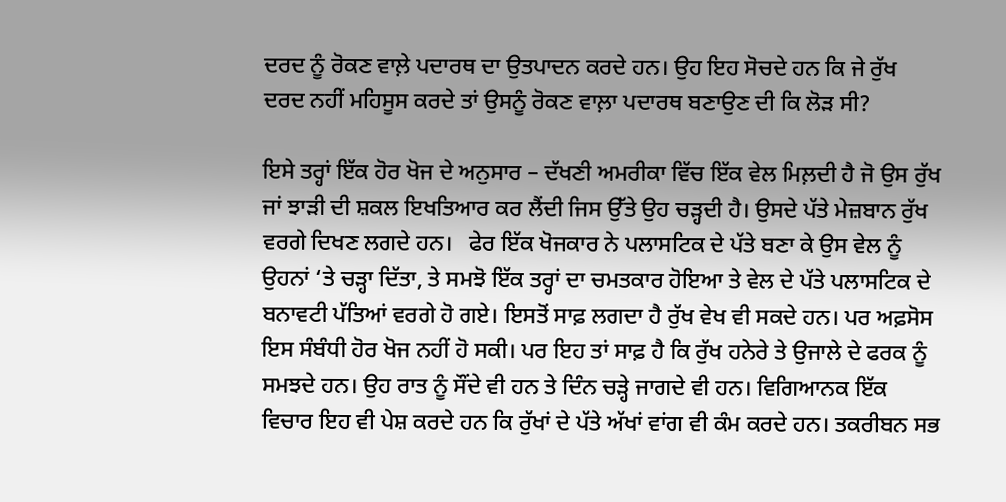ਦਰਦ ਨੂੰ ਰੋਕਣ ਵਾਲ਼ੇ ਪਦਾਰਥ ਦਾ ਉਤਪਾਦਨ ਕਰਦੇ ਹਨ। ਉਹ ਇਹ ਸੋਚਦੇ ਹਨ ਕਿ ਜੇ ਰੁੱਖ ਦਰਦ ਨਹੀਂ ਮਹਿਸੂਸ ਕਰਦੇ ਤਾਂ ਉਸਨੂੰ ਰੋਕਣ ਵਾਲ਼ਾ ਪਦਾਰਥ ਬਣਾਉਣ ਦੀ ਕਿ ਲੋੜ ਸੀ?

ਇਸੇ ਤਰ੍ਹਾਂ ਇੱਕ ਹੋਰ ਖੋਜ ਦੇ ਅਨੁਸਾਰ – ਦੱਖਣੀ ਅਮਰੀਕਾ ਵਿੱਚ ਇੱਕ ਵੇਲ ਮਿਲ਼ਦੀ ਹੈ ਜੋ ਉਸ ਰੁੱਖ ਜਾਂ ਝਾੜੀ ਦੀ ਸ਼ਕਲ ਇਖਤਿਆਰ ਕਰ ਲੈਂਦੀ ਜਿਸ ਉੱਤੇ ਉਹ ਚੜ੍ਹਦੀ ਹੈ। ਉਸਦੇ ਪੱਤੇ ਮੇਜ਼ਬਾਨ ਰੁੱਖ ਵਰਗੇ ਦਿਖਣ ਲਗਦੇ ਹਨ।   ਫੇਰ ਇੱਕ ਖੋਜਕਾਰ ਨੇ ਪਲਾਸਟਿਕ ਦੇ ਪੱਤੇ ਬਣਾ ਕੇ ਉਸ ਵੇਲ ਨੂੰ ਉਹਨਾਂ ‘ਤੇ ਚੜ੍ਹਾ ਦਿੱਤਾ, ਤੇ ਸਮਝੋ ਇੱਕ ਤਰ੍ਹਾਂ ਦਾ ਚਮਤਕਾਰ ਹੋਇਆ ਤੇ ਵੇਲ ਦੇ ਪੱਤੇ ਪਲਾਸਟਿਕ ਦੇ ਬਨਾਵਟੀ ਪੱਤਿਆਂ ਵਰਗੇ ਹੋ ਗਏ। ਇਸਤੋਂ ਸਾਫ਼ ਲਗਦਾ ਹੈ ਰੁੱਖ ਵੇਖ ਵੀ ਸਕਦੇ ਹਨ। ਪਰ ਅਫ਼ਸੋਸ ਇਸ ਸੰਬੰਧੀ ਹੋਰ ਖੋਜ ਨਹੀਂ ਹੋ ਸਕੀ। ਪਰ ਇਹ ਤਾਂ ਸਾਫ਼ ਹੈ ਕਿ ਰੁੱਖ ਹਨੇਰੇ ਤੇ ਉਜਾਲੇ ਦੇ ਫਰਕ ਨੂੰ ਸਮਝਦੇ ਹਨ। ਉਹ ਰਾਤ ਨੂੰ ਸੌਂਦੇ ਵੀ ਹਨ ਤੇ ਦਿੰਨ ਚੜ੍ਹੇ ਜਾਗਦੇ ਵੀ ਹਨ। ਵਿਗਿਆਨਕ ਇੱਕ ਵਿਚਾਰ ਇਹ ਵੀ ਪੇਸ਼ ਕਰਦੇ ਹਨ ਕਿ ਰੁੱਖਾਂ ਦੇ ਪੱਤੇ ਅੱਖਾਂ ਵਾਂਗ ਵੀ ਕੰਮ ਕਰਦੇ ਹਨ। ਤਕਰੀਬਨ ਸਭ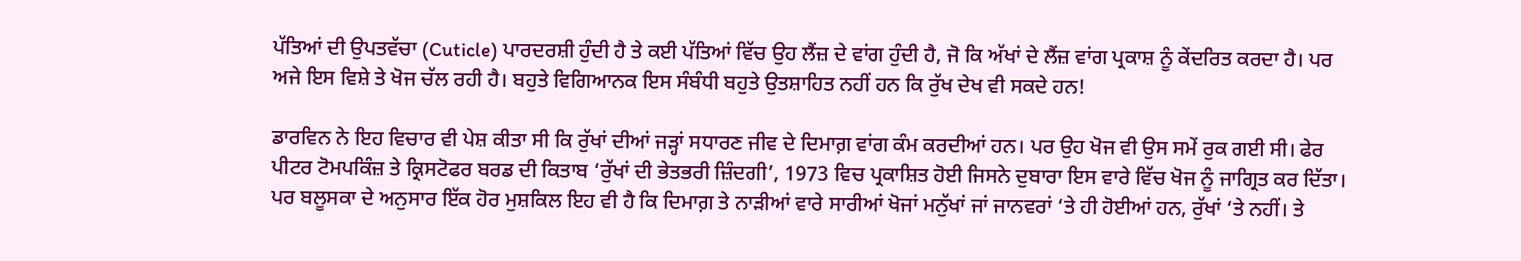ਪੱਤਿਆਂ ਦੀ ਉਪਤਵੱਚਾ (Cuticle) ਪਾਰਦਰਸ਼ੀ ਹੁੰਦੀ ਹੈ ਤੇ ਕਈ ਪੱਤਿਆਂ ਵਿੱਚ ਉਹ ਲੈਂਜ਼ ਦੇ ਵਾਂਗ ਹੁੰਦੀ ਹੈ, ਜੋ ਕਿ ਅੱਖਾਂ ਦੇ ਲੈਂਜ਼ ਵਾਂਗ ਪ੍ਰਕਾਸ਼ ਨੂੰ ਕੇਂਦਰਿਤ ਕਰਦਾ ਹੈ। ਪਰ ਅਜੇ ਇਸ ਵਿਸ਼ੇ ਤੇ ਖੋਜ ਚੱਲ ਰਹੀ ਹੈ। ਬਹੁਤੇ ਵਿਗਿਆਨਕ ਇਸ ਸੰਬੰਧੀ ਬਹੁਤੇ ਉਤਸ਼ਾਹਿਤ ਨਹੀਂ ਹਨ ਕਿ ਰੁੱਖ ਦੇਖ ਵੀ ਸਕਦੇ ਹਨ!

ਡਾਰਵਿਨ ਨੇ ਇਹ ਵਿਚਾਰ ਵੀ ਪੇਸ਼ ਕੀਤਾ ਸੀ ਕਿ ਰੁੱਖਾਂ ਦੀਆਂ ਜੜ੍ਹਾਂ ਸਧਾਰਣ ਜੀਵ ਦੇ ਦਿਮਾਗ਼ ਵਾਂਗ ਕੰਮ ਕਰਦੀਆਂ ਹਨ। ਪਰ ਉਹ ਖੋਜ ਵੀ ਉਸ ਸਮੇਂ ਰੁਕ ਗਈ ਸੀ। ਫੇਰ ਪੀਟਰ ਟੋਮਪਕਿੰਜ਼ ਤੇ ਕ੍ਰਿਸਟੋਫਰ ਬਰਡ ਦੀ ਕਿਤਾਬ ‘ਰੁੱਖਾਂ ਦੀ ਭੇਤਭਰੀ ਜ਼ਿੰਦਗੀ’, 1973 ਵਿਚ ਪ੍ਰਕਾਸ਼ਿਤ ਹੋਈ ਜਿਸਨੇ ਦੁਬਾਰਾ ਇਸ ਵਾਰੇ ਵਿੱਚ ਖੋਜ ਨੂੰ ਜਾਗ੍ਰਿਤ ਕਰ ਦਿੱਤਾ। ਪਰ ਬਲੂਸਕਾ ਦੇ ਅਨੁਸਾਰ ਇੱਕ ਹੋਰ ਮੁਸ਼ਕਿਲ ਇਹ ਵੀ ਹੈ ਕਿ ਦਿਮਾਗ਼ ਤੇ ਨਾੜੀਆਂ ਵਾਰੇ ਸਾਰੀਆਂ ਖੋਜਾਂ ਮਨੁੱਖਾਂ ਜਾਂ ਜਾਨਵਰਾਂ ‘ਤੇ ਹੀ ਹੋਈਆਂ ਹਨ, ਰੁੱਖਾਂ ‘ਤੇ ਨਹੀਂ। ਤੇ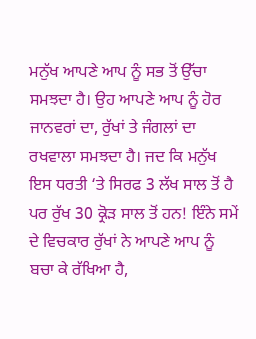ਮਨੁੱਖ ਆਪਣੇ ਆਪ ਨੂੰ ਸਭ ਤੋਂ ਉੱਚਾ ਸਮਝਦਾ ਹੈ। ਉਹ ਆਪਣੇ ਆਪ ਨੂੰ ਹੋਰ ਜਾਨਵਰਾਂ ਦਾ, ਰੁੱਖਾਂ ਤੇ ਜੰਗਲਾਂ ਦਾ ਰਖਵਾਲਾ ਸਮਝਦਾ ਹੈ। ਜਦ ਕਿ ਮਨੁੱਖ ਇਸ ਧਰਤੀ ‘ਤੇ ਸਿਰਫ 3 ਲੱਖ ਸਾਲ ਤੋਂ ਹੈ ਪਰ ਰੁੱਖ 30 ਕ੍ਰੋੜ ਸਾਲ ਤੋਂ ਹਨ! ਇੰਨੇ ਸਮੇਂ ਦੇ ਵਿਚਕਾਰ ਰੁੱਖਾਂ ਨੇ ਆਪਣੇ ਆਪ ਨੂੰ ਬਚਾ ਕੇ ਰੱਖਿਆ ਹੈ,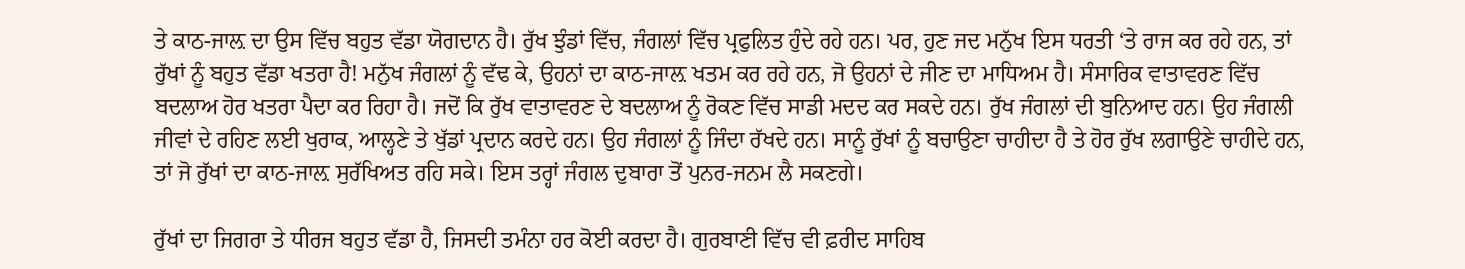ਤੇ ਕਾਠ-ਜਾਲ਼ ਦਾ ਉਸ ਵਿੱਚ ਬਹੁਤ ਵੱਡਾ ਯੋਗਦਾਨ ਹੈ। ਰੁੱਖ ਝੁੰਡਾਂ ਵਿੱਚ, ਜੰਗਲਾਂ ਵਿੱਚ ਪ੍ਰਫੁਲਿਤ ਹੁੰਦੇ ਰਹੇ ਹਨ। ਪਰ, ਹੁਣ ਜਦ ਮਨੁੱਖ ਇਸ ਧਰਤੀ ‘ਤੇ ਰਾਜ ਕਰ ਰਹੇ ਹਨ, ਤਾਂ ਰੁੱਖਾਂ ਨੂੰ ਬਹੁਤ ਵੱਡਾ ਖਤਰਾ ਹੈ! ਮਨੁੱਖ ਜੰਗਲਾਂ ਨੂੰ ਵੱਢ ਕੇ, ਉਹਨਾਂ ਦਾ ਕਾਠ-ਜਾਲ਼ ਖਤਮ ਕਰ ਰਹੇ ਹਨ, ਜੋ ਉਹਨਾਂ ਦੇ ਜੀਣ ਦਾ ਮਾਧਿਅਮ ਹੈ। ਸੰਸਾਰਿਕ ਵਾਤਾਵਰਣ ਵਿੱਚ ਬਦਲਾਅ ਹੋਰ ਖਤਰਾ ਪੈਦਾ ਕਰ ਰਿਹਾ ਹੈ। ਜਦੋਂ ਕਿ ਰੁੱਖ ਵਾਤਾਵਰਣ ਦੇ ਬਦਲਾਅ ਨੂੰ ਰੋਕਣ ਵਿੱਚ ਸਾਡੀ ਮਦਦ ਕਰ ਸਕਦੇ ਹਨ। ਰੁੱਖ ਜੰਗਲਾਂ ਦੀ ਬੁਨਿਆਦ ਹਨ। ਉਹ ਜੰਗਲੀ ਜੀਵਾਂ ਦੇ ਰਹਿਣ ਲਈ ਖੁਰਾਕ, ਆਲ੍ਹਣੇ ਤੇ ਖੁੱਡਾਂ ਪ੍ਰਦਾਨ ਕਰਦੇ ਹਨ। ਉਹ ਜੰਗਲਾਂ ਨੂੰ ਜਿੰਦਾ ਰੱਖਦੇ ਹਨ। ਸਾਨੂੰ ਰੁੱਖਾਂ ਨੂੰ ਬਚਾਉਣਾ ਚਾਹੀਦਾ ਹੈ ਤੇ ਹੋਰ ਰੁੱਖ ਲਗਾਉਣੇ ਚਾਹੀਦੇ ਹਨ, ਤਾਂ ਜੋ ਰੁੱਖਾਂ ਦਾ ਕਾਠ-ਜਾਲ਼ ਸੁਰੱਖਿਅਤ ਰਹਿ ਸਕੇ। ਇਸ ਤਰ੍ਹਾਂ ਜੰਗਲ ਦੁਬਾਰਾ ਤੋਂ ਪੁਨਰ-ਜਨਮ ਲੈ ਸਕਣਗੇ।

ਰੁੱਖਾਂ ਦਾ ਜਿਗਰਾ ਤੇ ਧੀਰਜ ਬਹੁਤ ਵੱਡਾ ਹੈ, ਜਿਸਦੀ ਤਮੰਨਾ ਹਰ ਕੋਈ ਕਰਦਾ ਹੈ। ਗੁਰਬਾਣੀ ਵਿੱਚ ਵੀ ਫ਼ਰੀਦ ਸਾਹਿਬ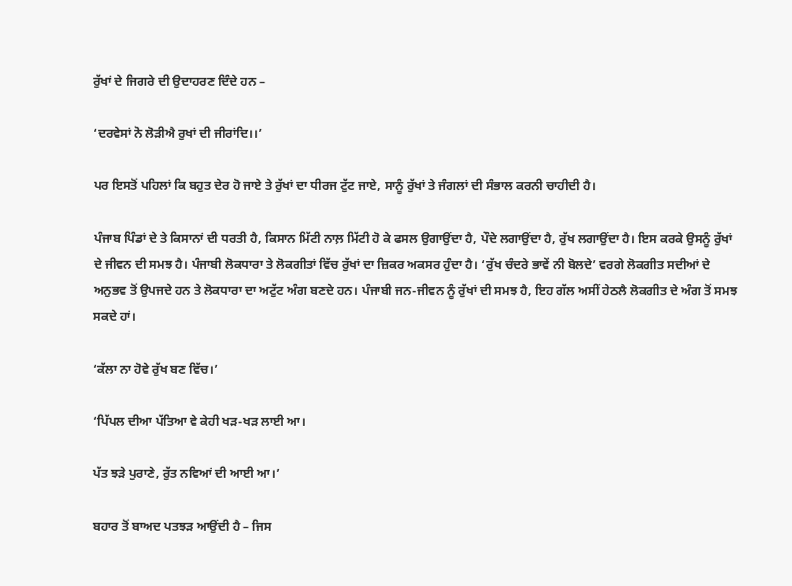ਰੁੱਖਾਂ ਦੇ ਜਿਗਰੇ ਦੀ ਉਦਾਹਰਣ ਦਿੰਦੇ ਹਨ –

‘ਦਰਵੇਸਾਂ ਨੋ ਲੋੜੀਐ ਰੁਖਾਂ ਦੀ ਜੀਰਾਂਦਿ।।’

ਪਰ ਇਸਤੋਂ ਪਹਿਲਾਂ ਕਿ ਬਹੁਤ ਦੇਰ ਹੋ ਜਾਏ ਤੇ ਰੁੱਖਾਂ ਦਾ ਧੀਰਜ ਟੁੱਟ ਜਾਏ, ਸਾਨੂੰ ਰੁੱਖਾਂ ਤੇ ਜੰਗਲਾਂ ਦੀ ਸੰਭਾਲ ਕਰਨੀ ਚਾਹੀਦੀ ਹੈ।

ਪੰਜਾਬ ਪਿੰਡਾਂ ਦੇ ਤੇ ਕਿਸਾਨਾਂ ਦੀ ਧਰਤੀ ਹੈ, ਕਿਸਾਨ ਮਿੱਟੀ ਨਾਲ਼ ਮਿੱਟੀ ਹੋ ਕੇ ਫਸਲ ਉਗਾਉਂਦਾ ਹੈ, ਪੌਦੇ ਲਗਾਉਂਦਾ ਹੈ, ਰੁੱਖ ਲਗਾਉਂਦਾ ਹੈ। ਇਸ ਕਰਕੇ ਉਸਨੂੰ ਰੁੱਖਾਂ ਦੇ ਜੀਵਨ ਦੀ ਸਮਝ ਹੈ। ਪੰਜਾਬੀ ਲੋਕਧਾਰਾ ਤੇ ਲੋਕਗੀਤਾਂ ਵਿੱਚ ਰੁੱਖਾਂ ਦਾ ਜ਼ਿਕਰ ਅਕਸਰ ਹੁੰਦਾ ਹੈ। ‘ਰੁੱਖ ਚੰਦਰੇ ਭਾਵੇਂ ਨੀ ਬੋਲਦੇ’ ਵਰਗੇ ਲੋਕਗੀਤ ਸਦੀਆਂ ਦੇ ਅਨੁਭਵ ਤੋਂ ਉਪਜਦੇ ਹਨ ਤੇ ਲੋਕਧਾਰਾ ਦਾ ਅਟੁੱਟ ਅੰਗ ਬਣਦੇ ਹਨ। ਪੰਜਾਬੀ ਜਨ-ਜੀਵਨ ਨੂੰ ਰੁੱਖਾਂ ਦੀ ਸਮਝ ਹੈ, ਇਹ ਗੱਲ ਅਸੀਂ ਹੇਠਲੈ ਲੋਕਗੀਤ ਦੇ ਅੰਗ ਤੋਂ ਸਮਝ ਸਕਦੇ ਹਾਂ।

‘ਕੱਲਾ ਨਾ ਹੋਵੇ ਰੁੱਖ ਬਣ ਵਿੱਚ।’

‘ਪਿੱਪਲ ਦੀਆ ਪੱਤਿਆ ਵੇ ਕੇਹੀ ਖੜ-ਖੜ ਲਾਈ ਆ।

ਪੱਤ ਝੜੇ ਪੁਰਾਣੇ, ਰੁੱਤ ਨਵਿਆਂ ਦੀ ਆਈ ਆ।’

ਬਹਾਰ ਤੋਂ ਬਾਅਦ ਪਤਝੜ ਆਉਂਦੀ ਹੈ – ਜਿਸ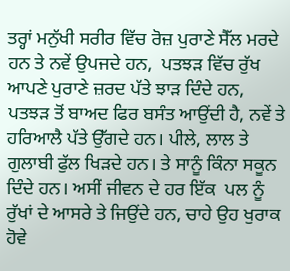ਤਰ੍ਹਾਂ ਮਨੁੱਖੀ ਸਰੀਰ ਵਿੱਚ ਰੋਜ਼ ਪੁਰਾਣੇ ਸੈੱਲ ਮਰਦੇ ਹਨ ਤੇ ਨਵੇਂ ਉਪਜਦੇ ਹਨ,  ਪਤਝੜ ਵਿੱਚ ਰੁੱਖ ਆਪਣੇ ਪੁਰਾਣੇ ਜ਼ਰਦ ਪੱਤੇ ਝਾੜ ਦਿੰਦੇ ਹਨ, ਪਤਝੜ ਤੋਂ ਬਾਅਦ ਫਿਰ ਬਸੰਤ ਆਉਂਦੀ ਹੈ, ਨਵੇਂ ਤੇ ਹਰਿਆਲੈ ਪੱਤੇ ਉੱਗਦੇ ਹਨ। ਪੀਲੇ, ਲਾਲ ਤੇ ਗੁਲਾਬੀ ਫੁੱਲ ਖਿੜਦੇ ਹਨ। ਤੇ ਸਾਨੂੰ ਕਿੰਨਾ ਸਕੂਨ ਦਿੰਦੇ ਹਨ। ਅਸੀਂ ਜੀਵਨ ਦੇ ਹਰ ਇੱਕ  ਪਲ ਨੂੰ ਰੁੱਖਾਂ ਦੇ ਆਸਰੇ ਤੇ ਜਿਉਂਦੇ ਹਨ, ਚਾਹੇ ਉਹ ਖੁਰਾਕ ਹੋਵੇ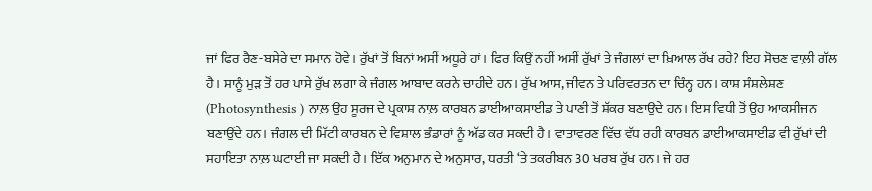ਜਾਂ ਫਿਰ ਰੈਣ-ਬਸੇਰੇ ਦਾ ਸਮਾਨ ਹੋਵੇ। ਰੁੱਖਾਂ ਤੋਂ ਬਿਨਾਂ ਅਸੀਂ ਅਧੂਰੇ ਹਾਂ। ਫਿਰ ਕਿਉਂ ਨਹੀਂ ਅਸੀਂ ਰੁੱਖਾਂ ਤੇ ਜੰਗਲਾਂ ਦਾ ਖ਼ਿਆਲ ਰੱਖ ਰਹੇ? ਇਹ ਸੋਚਣ ਵਾਲ਼ੀ ਗੱਲ ਹੈ। ਸਾਨੂੰ ਮੁੜ ਤੋਂ ਹਰ ਪਾਸੇ ਰੁੱਖ ਲਗਾ ਕੇ ਜੰਗਲ ਆਬਾਦ ਕਰਨੇ ਚਾਹੀਦੇ ਹਨ। ਰੁੱਖ ਆਸ, ਜੀਵਨ ਤੇ ਪਰਿਵਰਤਨ ਦਾ ਚਿੰਨ੍ਹ ਹਨ। ਕਾਸ਼ ਸੰਸ਼ਲੇਸ਼ਣ (Photosynthesis ) ਨਾਲ਼ ਉਹ ਸੂਰਜ ਦੇ ਪ੍ਰਕਾਸ਼ ਨਾਲ਼ ਕਾਰਬਨ ਡਾਈਆਕਸਾਈਡ ਤੇ ਪਾਣੀ ਤੋਂ ਸ਼ੱਕਰ ਬਣਾਉਦੇ ਹਨ। ਇਸ ਵਿਧੀ ਤੋਂ ਉਹ ਆਕਸੀਜਨ ਬਣਾਉਂਦੇ ਹਨ। ਜੰਗਲ ਦੀ ਮਿੱਟੀ ਕਾਰਬਨ ਦੇ ਵਿਸ਼ਾਲ ਭੰਡਾਰਾਂ ਨੂੰ ਅੱਡ ਕਰ ਸਕਦੀ ਹੈ। ਵਾਤਾਵਰਣ ਵਿੱਚ ਵੱਧ ਰਹੀ ਕਾਰਬਨ ਡਾਈਆਕਸਾਈਡ ਵੀ ਰੁੱਖਾਂ ਦੀ ਸਹਾਇਤਾ ਨਾਲ਼ ਘਟਾਈ ਜਾ ਸਕਦੀ ਹੈ। ਇੱਕ ਅਨੁਮਾਨ ਦੇ ਅਨੁਸਾਰ, ਧਰਤੀ ‘ਤੇ ਤਕਰੀਬਨ 30 ਖਰਬ ਰੁੱਖ ਹਨ। ਜੇ ਹਰ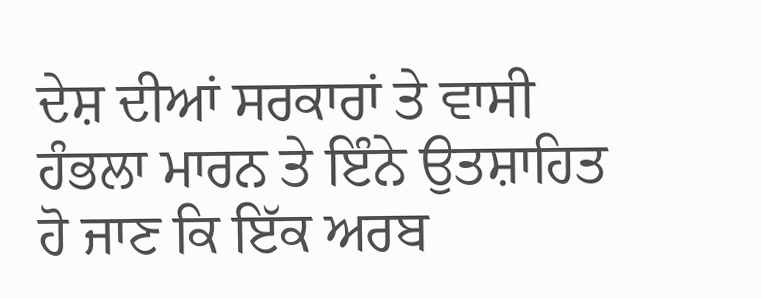ਦੇਸ਼ ਦੀਆਂ ਸਰਕਾਰਾਂ ਤੇ ਵਾਸੀ ਹੰਭਲਾ ਮਾਰਨ ਤੇ ਇੰਨੇ ਉਤਸ਼ਾਹਿਤ ਹੋ ਜਾਣ ਕਿ ਇੱਕ ਅਰਬ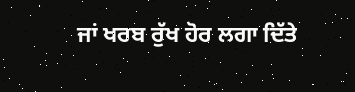ਜਾਂ ਖਰਬ ਰੁੱਖ ਹੋਰ ਲਗਾ ਦਿੱਤੇ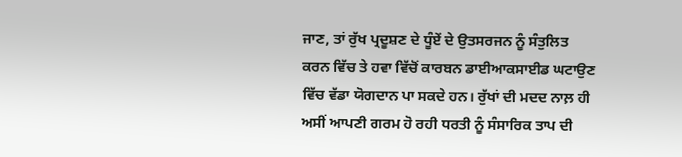ਜਾਣ, ਤਾਂ ਰੁੱਖ ਪ੍ਰਦੂਸ਼ਣ ਦੇ ਧੂੰਏਂ ਦੇ ਉਤਸਰਜਨ ਨੂੰ ਸੰਤੁਲਿਤ ਕਰਨ ਵਿੱਚ ਤੇ ਹਵਾ ਵਿੱਚੋਂ ਕਾਰਬਨ ਡਾਈਆਕਸਾਈਡ ਘਟਾਉਣ ਵਿੱਚ ਵੱਡਾ ਯੋਗਦਾਨ ਪਾ ਸਕਦੇ ਹਨ। ਰੁੱਖਾਂ ਦੀ ਮਦਦ ਨਾਲ਼ ਹੀ ਅਸੀਂ ਆਪਣੀ ਗਰਮ ਹੋ ਰਹੀ ਧਰਤੀ ਨੂੰ ਸੰਸਾਰਿਕ ਤਾਪ ਦੀ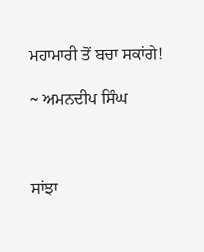ਮਹਾਮਾਰੀ ਤੋਂ ਬਚਾ ਸਕਾਂਗੇ!

~ ਅਮਨਦੀਪ ਸਿੰਘ



ਸਾਂਝਾ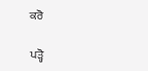ਕਰੋ

ਪੜ੍ਹੋ